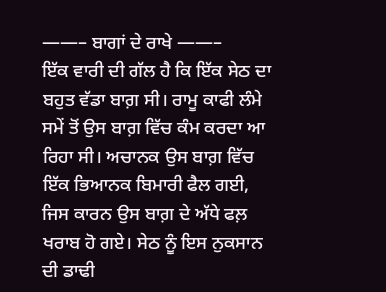——– ਬਾਗਾਂ ਦੇ ਰਾਖੇ ——–
ਇੱਕ ਵਾਰੀ ਦੀ ਗੱਲ ਹੈ ਕਿ ਇੱਕ ਸੇਠ ਦਾ ਬਹੁਤ ਵੱਡਾ ਬਾਗ਼ ਸੀ। ਰਾਮੂ ਕਾਫੀ ਲੰਮੇ ਸਮੇਂ ਤੋਂ ਉਸ ਬਾਗ਼ ਵਿੱਚ ਕੰਮ ਕਰਦਾ ਆ ਰਿਹਾ ਸੀ। ਅਚਾਨਕ ਉਸ ਬਾਗ਼ ਵਿੱਚ ਇੱਕ ਭਿਆਨਕ ਬਿਮਾਰੀ ਫੈਲ ਗਈ, ਜਿਸ ਕਾਰਨ ਉਸ ਬਾਗ਼ ਦੇ ਅੱਧੇ ਫਲ਼ ਖਰਾਬ ਹੋ ਗਏ। ਸੇਠ ਨੂੰ ਇਸ ਨੁਕਸਾਨ ਦੀ ਡਾਢੀ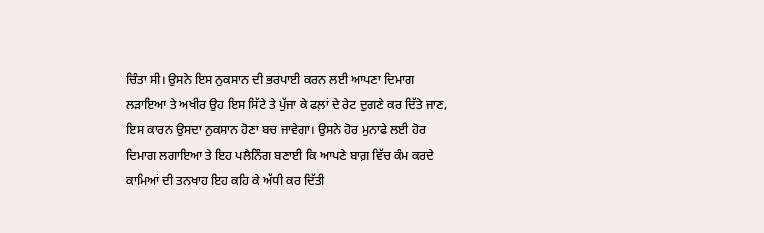ਚਿੰਤਾ ਸੀ। ਉਸਨੇ ਇਸ ਨੁਕਸਾਨ ਦੀ ਭਰਪਾਈ ਕਰਨ ਲਈ ਆਪਣਾ ਦਿਮਾਗ ਲੜਾਇਆ ਤੇ ਅਖੀਰ ਉਹ ਇਸ ਸਿੱਟੇ ਤੇ ਪੁੱਜਾ ਕੇ ਫਲ਼ਾਂ ਦੇ ਰੇਟ ਦੁਗਣੇ ਕਰ ਦਿੱਤੇ ਜਾਣ, ਇਸ ਕਾਰਨ ਉਸਦਾ ਨੁਕਸਾਨ ਹੋਣਾ ਬਚ ਜਾਵੇਗਾ। ਉਸਨੇ ਹੋਰ ਮੁਨਾਫੇ ਲਈ ਹੋਰ ਦਿਮਾਗ ਲਗਾਇਆ ਤੇ ਇਹ ਪਲੈਨਿੰਗ ਬਣਾਈ ਕਿ ਆਪਣੇ ਬਾਗ਼ ਵਿੱਚ ਕੰਮ ਕਰਦੇ ਕਾਮਿਆਂ ਦੀ ਤਨਖਾਹ ਇਹ ਕਹਿ ਕੇ ਅੱਧੀ ਕਰ ਦਿੱਤੀ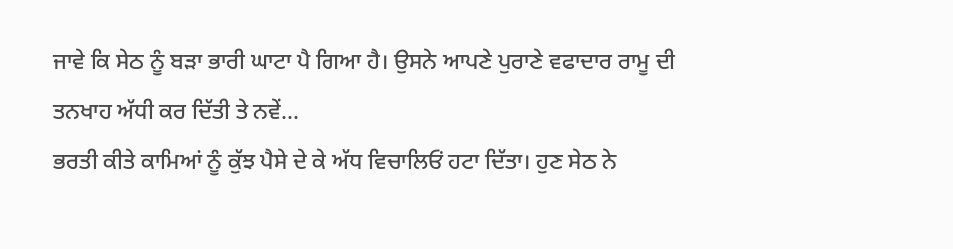ਜਾਵੇ ਕਿ ਸੇਠ ਨੂੰ ਬੜਾ ਭਾਰੀ ਘਾਟਾ ਪੈ ਗਿਆ ਹੈ। ਉਸਨੇ ਆਪਣੇ ਪੁਰਾਣੇ ਵਫਾਦਾਰ ਰਾਮੂ ਦੀ ਤਨਖਾਹ ਅੱਧੀ ਕਰ ਦਿੱਤੀ ਤੇ ਨਵੇਂ...
ਭਰਤੀ ਕੀਤੇ ਕਾਮਿਆਂ ਨੂੰ ਕੁੱਝ ਪੈਸੇ ਦੇ ਕੇ ਅੱਧ ਵਿਚਾਲਿਓਂ ਹਟਾ ਦਿੱਤਾ। ਹੁਣ ਸੇਠ ਨੇ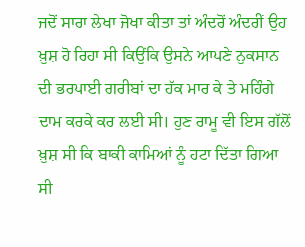ਜਦੋਂ ਸਾਰਾ ਲੇਖਾ ਜੋਖਾ ਕੀਤਾ ਤਾਂ ਅੰਦਰੋਂ ਅੰਦਰੀਂ ਉਹ ਖ਼ੁਸ਼ ਹੋ ਰਿਹਾ ਸੀ ਕਿਉਂਕਿ ਉਸਨੇ ਆਪਣੇ ਨੁਕਸਾਨ ਦੀ ਭਰਪਾਈ ਗਰੀਬਾਂ ਦਾ ਹੱਕ ਮਾਰ ਕੇ ਤੇ ਮਹਿੰਗੇ ਦਾਮ ਕਰਕੇ ਕਰ ਲਈ ਸੀ। ਹੁਣ ਰਾਮੂ ਵੀ ਇਸ ਗੱਲੋਂ ਖ਼ੁਸ਼ ਸੀ ਕਿ ਬਾਕੀ ਕਾਮਿਆਂ ਨੂੰ ਹਟਾ ਦਿੱਤਾ ਗਿਆ ਸੀ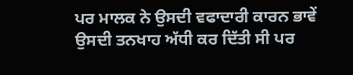ਪਰ ਮਾਲਕ ਨੇ ਉਸਦੀ ਵਫਾਦਾਰੀ ਕਾਰਨ ਭਾਵੇਂ ਉਸਦੀ ਤਨਖਾਹ ਅੱਧੀ ਕਰ ਦਿੱਤੀ ਸੀ ਪਰ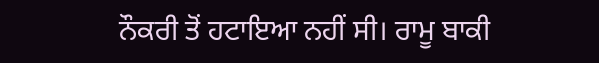ਨੌਕਰੀ ਤੋਂ ਹਟਾਇਆ ਨਹੀਂ ਸੀ। ਰਾਮੂ ਬਾਕੀ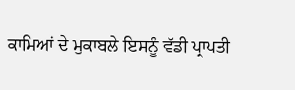ਕਾਮਿਆਂ ਦੇ ਮੁਕਾਬਲੇ ਇਸਨੂੰ ਵੱਡੀ ਪ੍ਰਾਪਤੀ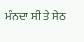ਮੰਨਦਾ ਸੀ ਤੇ ਸੇਠ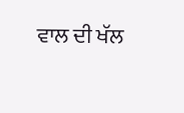ਵਾਲ ਦੀ ਖੱਲ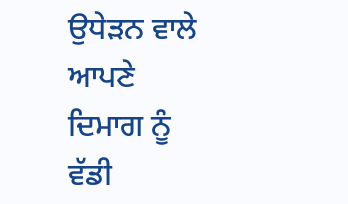ਉਧੇੜਨ ਵਾਲੇ ਆਪਣੇ ਦਿਮਾਗ ਨੂੰ ਵੱਡੀ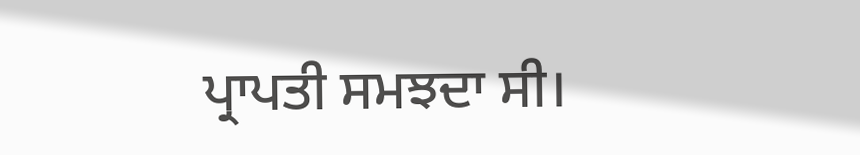ਪ੍ਰਾਪਤੀ ਸਮਝਦਾ ਸੀ।